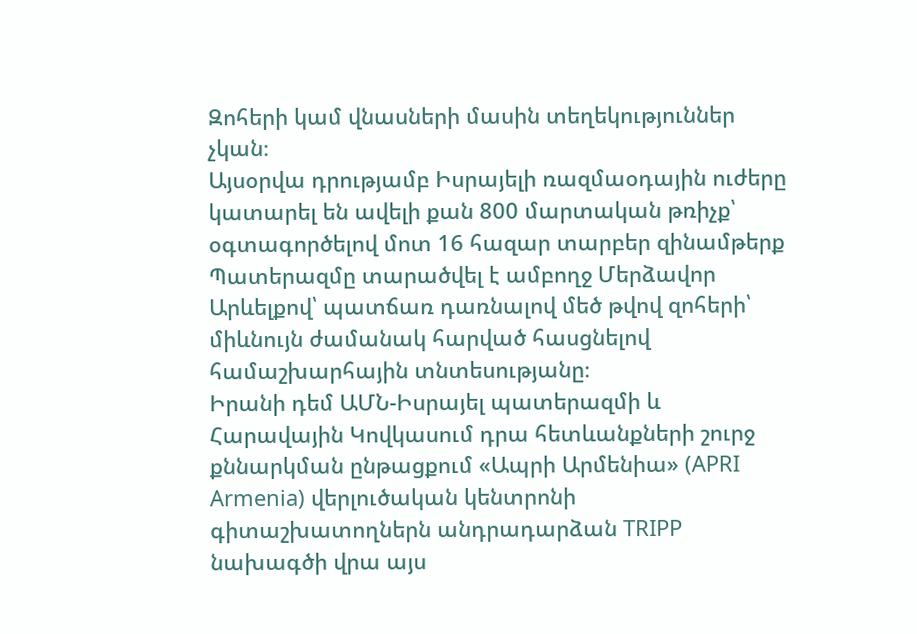Զոհերի կամ վնասների մասին տեղեկություններ չկան։
Այսօրվա դրությամբ Իսրայելի ռազմաօդային ուժերը կատարել են ավելի քան 800 մարտական թռիչք՝ օգտագործելով մոտ 16 հազար տարբեր զինամթերք
Պատերազմը տարածվել է ամբողջ Մերձավոր Արևելքով՝ պատճառ դառնալով մեծ թվով զոհերի՝ միևնույն ժամանակ հարված հասցնելով համաշխարհային տնտեսությանը։
Իրանի դեմ ԱՄՆ-Իսրայել պատերազմի և Հարավային Կովկասում դրա հետևանքների շուրջ քննարկման ընթացքում «Ապրի Արմենիա» (APRI Armenia) վերլուծական կենտրոնի գիտաշխատողներն անդրադարձան TRIPP նախագծի վրա այս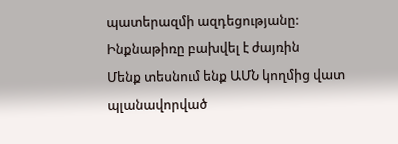պատերազմի ազդեցությանը:
Ինքնաթիռը բախվել է ժայռին
Մենք տեսնում ենք ԱՄՆ կողմից վատ պլանավորված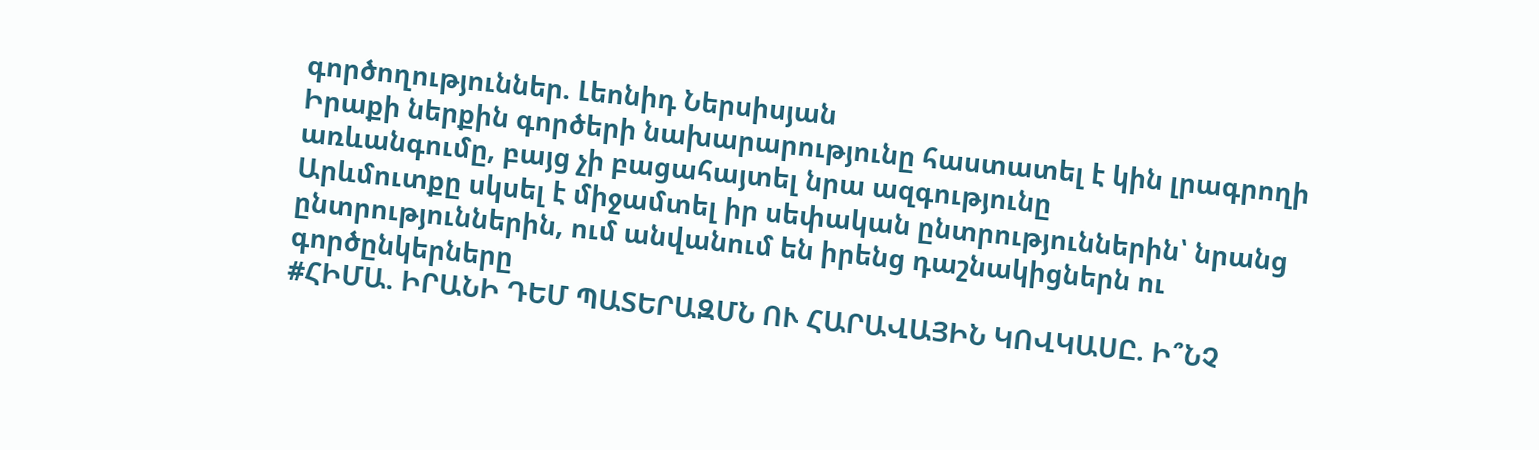գործողություններ. Լեոնիդ Ներսիսյան
Իրաքի ներքին գործերի նախարարությունը հաստատել է կին լրագրողի առևանգումը, բայց չի բացահայտել նրա ազգությունը
Արևմուտքը սկսել է միջամտել իր սեփական ընտրություններին՝ նրանց ընտրություններին, ում անվանում են իրենց դաշնակիցներն ու գործընկերները
#ՀԻՄԱ. ԻՐԱՆԻ ԴԵՄ ՊԱՏԵՐԱԶՄՆ ՈՒ ՀԱՐԱՎԱՅԻՆ ԿՈՎԿԱՍԸ. Ի՞ՆՉ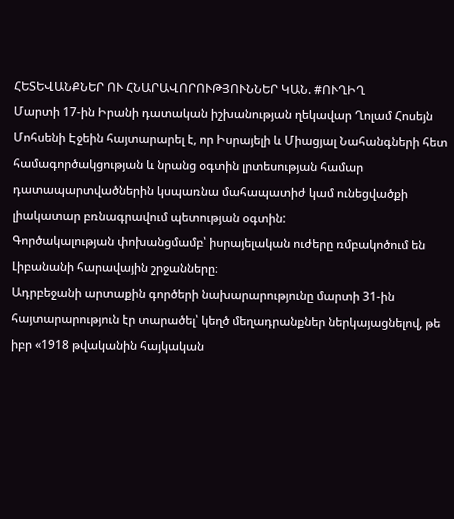ՀԵՏԵՎԱՆՔՆԵՐ ՈՒ ՀՆԱՐԱՎՈՐՈՒԹՅՈՒՆՆԵՐ ԿԱՆ. #ՈՒՂԻՂ
Մարտի 17-ին Իրանի դատական իշխանության ղեկավար Ղոլամ Հոսեյն Մոհսենի Էջեին հայտարարել է, որ Իսրայելի և Միացյալ Նահանգների հետ համագործակցության և նրանց օգտին լրտեսության համար դատապարտվածներին կսպառնա մահապատիժ կամ ունեցվածքի լիակատար բռնագրավում պետության օգտին:
Գործակալության փոխանցմամբ՝ իսրայելական ուժերը ռմբակոծում են Լիբանանի հարավային շրջանները։
Ադրբեջանի արտաքին գործերի նախարարությունը մարտի 31-ին հայտարարություն էր տարածել՝ կեղծ մեղադրանքներ ներկայացնելով, թե իբր «1918 թվականին հայկական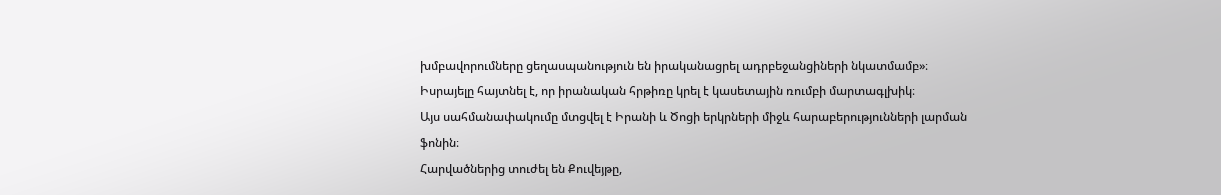խմբավորումները ցեղասպանություն են իրականացրել ադրբեջանցիների նկատմամբ»։
Իսրայելը հայտնել է, որ իրանական հրթիռը կրել է կասետային ռումբի մարտագլխիկ։
Այս սահմանափակումը մտցվել է Իրանի և Ծոցի երկրների միջև հարաբերությունների լարման ֆոնին։
Հարվածներից տուժել են Քուվեյթը,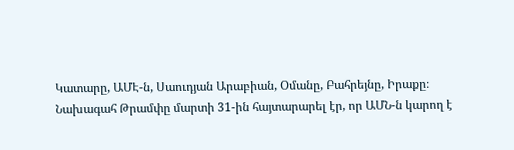Կատարը, ԱՄԷ-ն, Սաուդյան Արաբիան, Օմանը, Բահրեյնը, Իրաքը։
Նախագահ Թրամփը մարտի 31-ին հայտարարել էր, որ ԱՄՆ-ն կարող է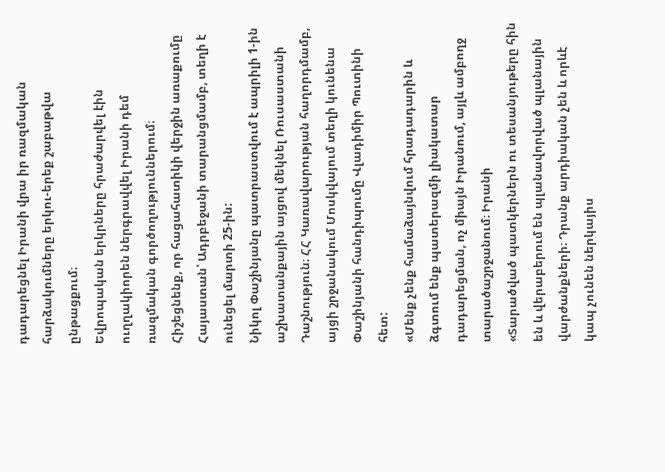դադարեցնել Իրանի վրա իր ռազմական հարձակումները երկու-երեք շաբաթվա ընթացքում։
Եվրոպական երկրները հրաժարվել էին ուղղակիորեն ներգրավվել Իրանի դեմ ռազմական գործողություններում։
Հիշեցնենք, որ հացահատիկի վերջին առաքումը Հայաստան՝ Ադրբեջանի տարանցմամբ, տեղի է ունեցել մարտի 25-ին:
Նիկոլ Փաշինյանը պատրաստվում է ապրիլի 1-ին աշխատանքային այցով մեկնել Ռուսաստանի Դաշնություն։ ՀՀ Կառավարության հաղորդմամբ, այցի շրջանակում Մոսկվայում տեղի կունենա Փաշինյանի հանդիպումը Վլադիմիր Պուտինի հետ:
«Մենք չենք համաձայնվում հրադադարին և ձգտում ենք պատերազմի լիակատար դադարեցման, ոչ միայն Իրանում, այլև ամբողջ տարածաշրջանում։ Իրանի
«Տարածված պատկերներն ու տեսանյութերը հին են և վերաբերում են պլանավորված պլանային վարժանքների։ Դրանք արդիական չեն և որևէ կապ չունեն ներկայիս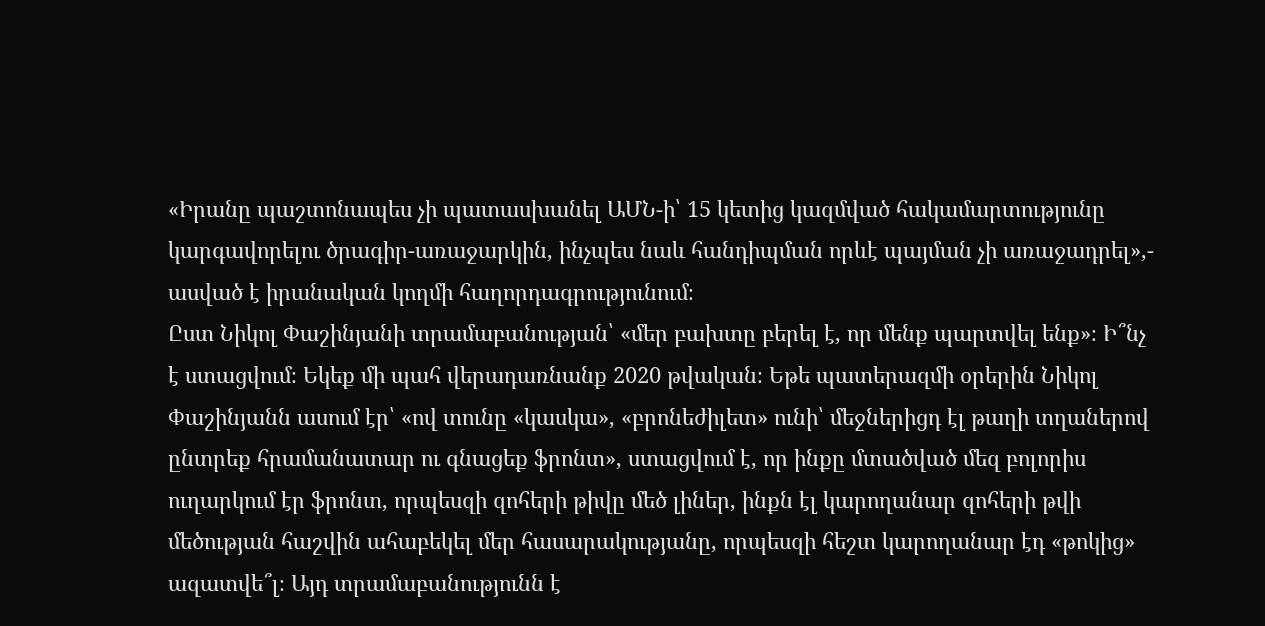«Իրանը պաշտոնապես չի պատասխանել ԱՄՆ-ի՝ 15 կետից կազմված հակամարտությունը կարգավորելու ծրագիր-առաջարկին, ինչպես նաև հանդիպման որևէ պայման չի առաջադրել»,- ասված է իրանական կողմի հաղորդագրությունում։
Ըստ Նիկոլ Փաշինյանի տրամաբանության՝ «մեր բախտը բերել է, որ մենք պարտվել ենք»։ Ի՞նչ է ստացվում։ Եկեք մի պահ վերադառնանք 2020 թվական։ Եթե պատերազմի օրերին Նիկոլ Փաշինյանն ասում էր՝ «ով տունը «կասկա», «բրոնեժիլետ» ունի՝ մեջներիցդ էլ թաղի տղաներով ընտրեք հրամանատար ու գնացեք ֆրոնտ», ստացվում է, որ ինքը մտածված մեզ բոլորիս ուղարկում էր ֆրոնտ, որպեսզի զոհերի թիվը մեծ լիներ, ինքն էլ կարողանար զոհերի թվի մեծության հաշվին ահաբեկել մեր հասարակությանը, որպեսզի հեշտ կարողանար էդ «թոկից» ազատվե՞լ։ Այդ տրամաբանությունն է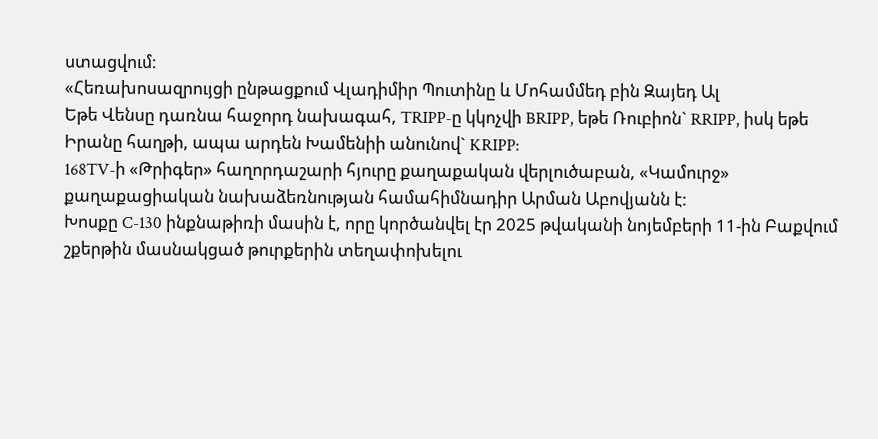ստացվում։
«Հեռախոսազրույցի ընթացքում Վլադիմիր Պուտինը և Մոհամմեդ բին Զայեդ Ալ
Եթե Վենսը դառնա հաջորդ նախագահ, TRIPP-ը կկոչվի BRIPP, եթե Ռուբիոն` RRIPP, իսկ եթե Իրանը հաղթի, ապա արդեն Խամենիի անունով` KRIPP:
168TV-ի «Թրիգեր» հաղորդաշարի հյուրը քաղաքական վերլուծաբան, «Կամուրջ» քաղաքացիական նախաձեռնության համահիմնադիր Արման Աբովյանն է:
Խոսքը C-130 ինքնաթիռի մասին է, որը կործանվել էր 2025 թվականի նոյեմբերի 11-ին Բաքվում շքերթին մասնակցած թուրքերին տեղափոխելու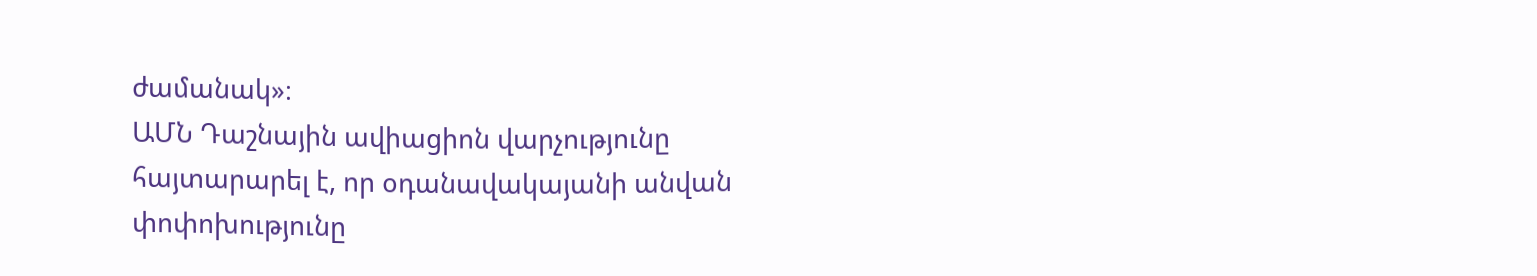ժամանակ»։
ԱՄՆ Դաշնային ավիացիոն վարչությունը հայտարարել է, որ օդանավակայանի անվան փոփոխությունը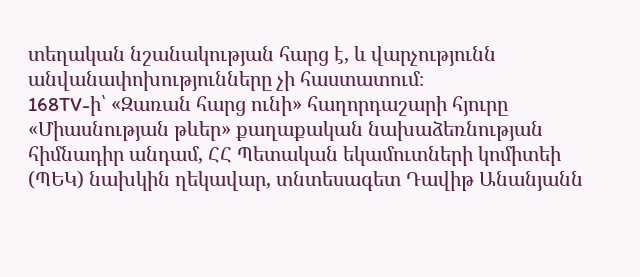տեղական նշանակության հարց է, և վարչությունն անվանափոխությունները չի հաստատում։
168TV-ի՝ «Զառան հարց ունի» հաղորդաշարի հյուրը «Միասնության թևեր» քաղաքական նախաձեռնության հիմնադիր անդամ, ՀՀ Պետական եկամուտների կոմիտեի (ՊԵԿ) նախկին ղեկավար, տնտեսագետ Դավիթ Անանյանն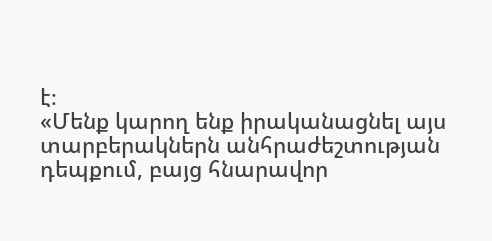է։
«Մենք կարող ենք իրականացնել այս տարբերակներն անհրաժեշտության դեպքում, բայց հնարավոր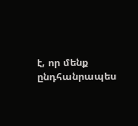է, որ մենք ընդհանրապես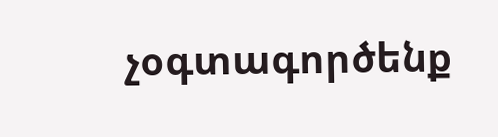չօգտագործենք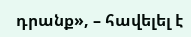դրանք», – հավելել է